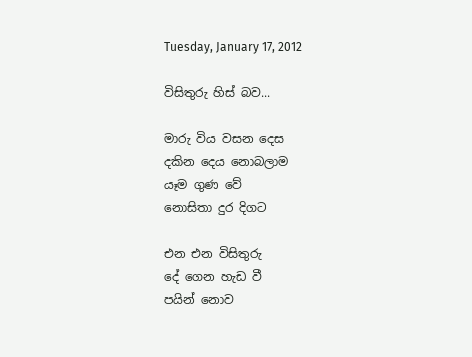Tuesday, January 17, 2012

විසිතුරු හිස් බව...

මාරු විය වසන දෙස
දකින දෙය නොබලාම
යෑම ගුණ වේ
නොසිතා දුර දිගට

එන එන විසිතුරු
දේ ගෙන හැඩ වී
පයින් නොව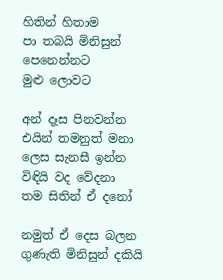හිතින් හිතාම
පා තබයි මිනිසුන්
පෙනෙන්නට
මුළු ලොවට

අන් දෑස පිනවන්න
එයින් තමනුත් මනා
ලෙස සැනසී ඉන්න
විඳියි වද වේදනා
තම සිතින් ඒ දනෝ

නමුත් ඒ දෙස බලන
ගුණැති මිනිසුන් දකියි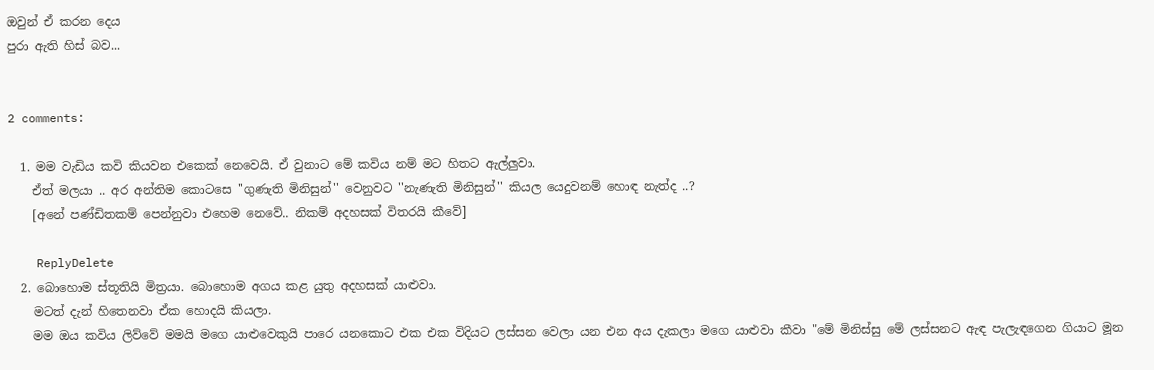ඔවුන් ඒ කරන දෙය
පුරා ඇති හිස් බව...


2 comments:

  1. මම වැඩිය කවි කියවන එකෙක් නෙවෙයි. ඒ වුනාට මේ කවිය නම් මට හිතට ඇල්ලුවා.
    ඒත් මලයා .. අර අන්තිම කොටසෙ ''ගුණැති මිනිසුන්'' වෙනුවට ''නැණැති මිනිසුන්'' කියල යෙදුවනම් හොඳ නැත්ද ..?
    [අනේ පණ්ඩිතකම් පෙන්නුවා එහෙම නෙවේ.. නිකම් අදහසක් විතරයි කීවේ]

    ReplyDelete
  2. බොහොම ස්තූතියි මිත්‍රයා. බොහොම අගය කළ යුතු අදහසක් යාළුවා.
    මටත් දැන් හිතෙනවා ඒක හොදයි කියලා.
    මම ඔය කවිය ලිව්වේ මමයි මගෙ යාළුවෙකුයි පාරෙ යනකොට එක එක විදියට ලස්සන වෙලා යන එන අය දැකලා මගෙ යාළුවා කීවා "මේ මිනිස්සු මේ ලස්සනට ඇඳ පැලැඳගෙන ගියාට මූන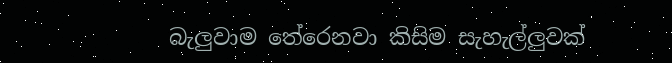බැලුවාම තේරෙනවා කිසිම සැහැල්ලුවක්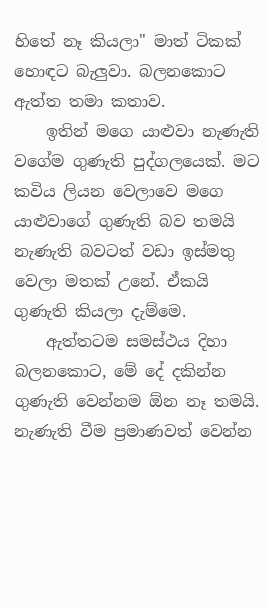හිතේ නෑ කියලා" මාත් ටිකක් හොඳට බැලුවා. බලනකොට ඇත්ත තමා කතාව.
    ඉතින් මගෙ යාළුවා නැණැති වගේම ගුණැති පුද්ගලයෙක්. මට කවිය ලියන වෙලාවෙ මගෙ යාළුවාගේ ගුණැති බව තමයි නැණැති බවටත් වඩා ඉස්මතු වෙලා මතක් උනේ. ඒකයි ගුණැති කියලා දැම්මෙ.
    ඇත්තටම සමස්ථය දිහා බලනකොට, මේ දේ දකින්න ගුණැති වෙන්නම ඕන නෑ තමයි. නැණැති වීම ප්‍රමාණවත් වෙන්න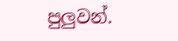පුලුවන්.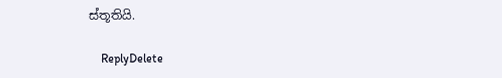ස්තූතියි.

    ReplyDelete